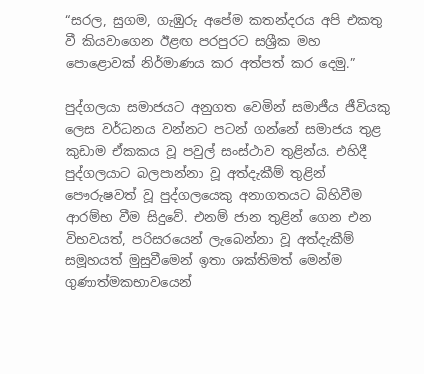“සරල, සුගම, ගැඹුරු අපේම කතන්දරය අපි එකතු වී කියවාගෙන ඊළඟ පරපුරට සශ්‍රීක මහ පොළොවක් නිර්මාණය කර අත්පත් කර දෙමු.”

පුද්ගලයා සමාජයට අනුගත වෙමින් සමාජීය ජීවියකු ලෙස වර්ධනය වන්නට පටන් ගන්නේ සමාජය තුළ කුඩාම ඒකකය වූ පවුල් සංස්ථාව තුළින්ය. එහිදී පුද්ගලයාට බලපාන්නා වූ අත්දැකීම් තුළින් පෞරුෂවත් වූ පුද්ගලයෙකු අනාගතයට බිහිවීම ආරම්භ වීම සිදුවේ. එනම් ජාන තුළින් ගෙන එන විභවයත්, පරිසරයෙන් ලැබෙන්නා වූ අත්දැකීම් සමූහයත් මුසුවීමෙන් ඉතා ශක්තිමත් මෙන්ම ගුණාත්මකභාවයෙන්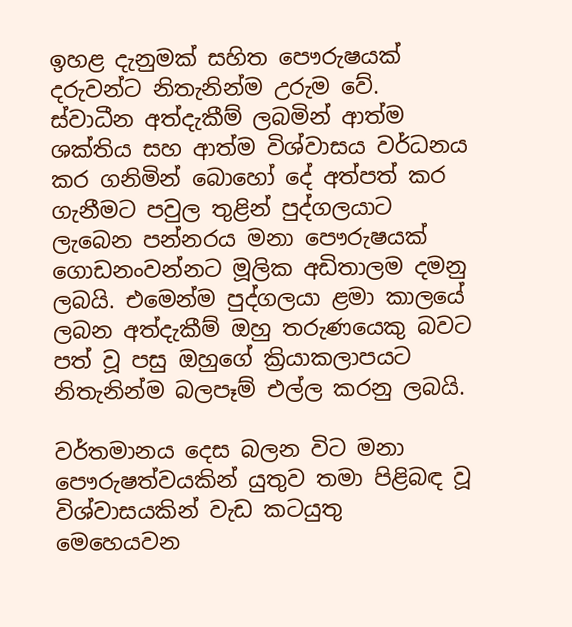ඉහළ දැනුමක් සහිත පෞරුෂයක් දරුවන්ට නිතැනින්ම උරුම වේ. ස්වාධීන අත්දැකීම් ලබමින් ආත්ම ශක්තිය සහ ආත්ම විශ්වාසය වර්ධනය කර ගනිමින් බොහෝ දේ අත්පත් කර ගැනීමට පවුල තුළින් පුද්ගලයාට ලැබෙන පන්නරය මනා පෞරුෂයක් ගොඩනංවන්නට මූලික අඩිතාලම දමනු ලබයි. එමෙන්ම පුද්ගලයා ළමා කාලයේ ලබන අත්දැකීම් ඔහු තරුණයෙකු බවට පත් වූ පසු ඔහුගේ ක්‍රියාකලාපයට නිතැනින්ම බලපෑම් එල්ල කරනු ලබයි.

වර්තමානය දෙස බලන විට මනා පෞරුෂත්වයකින් යුතුව තමා පිළිබඳ වූ විශ්වාසයකින් වැඩ කටයුතු මෙහෙයවන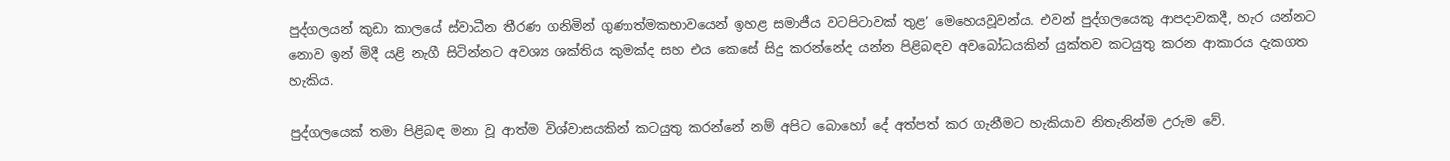පුද්ගලයන් කුඩා කාලයේ ස්වාධීන තීරණ ගනිමින් ගුණාත්මකභාවයෙන් ඉහළ සමාජීය වටපිටාවක් තුළ’ මෙහෙයවූවන්ය. එවන් පුද්ගලයෙකු ආපදාවකදී, හැර යන්නට නොව ඉන් මිදී යළි නැගී සිටින්නට අවශ්‍ය ශක්තිය කුමක්ද සහ එය කෙසේ සිදු කරන්නේද යන්න පිළිබඳව අවබෝධයකින් යුක්තව කටයුතු කරන ආකාරය දැකගත හැකිය.

පුද්ගලයෙක් තමා පිළිබඳ මනා වූ ආත්ම විශ්වාසයකින් කටයුතු කරන්නේ නම් අපිට බොහෝ දේ අත්පත් කර ගැනීමට හැකියාව නිතැනින්ම උරුම වේ.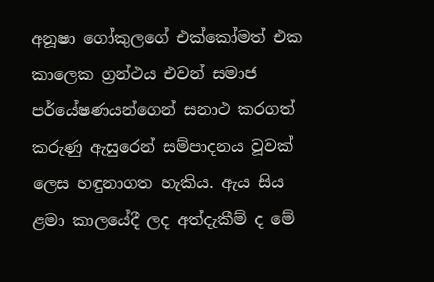අනූෂා ගෝකුලගේ එක්කෝමත් එක කාලෙක ග්‍රන්ථය එවන් සමාජ පර්යේෂණයන්ගෙන් සනාථ කරගත් කරුණු ඇසුරෙන් සම්පාදනය වූවක් ලෙස හඳුනාගත හැකිය. ඇය සිය ළමා කාලයේදී ලද අත්දැකීම් ද මේ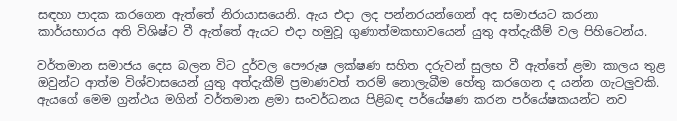සඳහා පාදක කරගෙන ඇත්තේ නිරායාසයෙනි. ඇය එදා ලද පන්නරයන්ගෙන් අද සමාජයට කරනා කාර්යභාරය අති විශිෂ්ට වී ඇත්තේ ඇයට එදා හමුවූ ගුණාත්මකභාවයෙන් යුතු අත්දැකීම් වල පිහිටෙන්ය.

වර්තමාන සමාජය දෙස බලන විට දුර්වල පෞරුෂ ලක්ෂණ සහිත දරුවන් සුලභ වී ඇත්තේ ළමා කාලය තුළ ඔවුන්ට ආත්ම විශ්වාසයෙන් යුතු අත්දැකීම් ප්‍රමාණවත් තරම් නොලැබීම හේතු කරගෙන ද යන්න ගැටලුවකි. ඇයගේ මෙම ග්‍රන්ථය මගින් වර්තමාන ළමා සංවර්ධනය පිළිබඳ පර්යේෂණ කරන පර්යේෂකයන්ට නව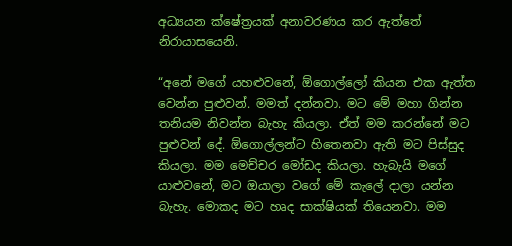අධ්‍යයන ක්ෂේත්‍රයක් අනාවරණය කර ඇත්තේ නිරායාසයෙනි.

“අනේ මගේ යහළුවනේ, ඕගොල්ලෝ කියන එක ඇත්ත වෙන්න පුළුවන්. මමත් දන්නවා. මට මේ මහා ගින්න තනියම නිවන්න බැහැ කියලා. ඒත් මම කරන්නේ මට පුළුවන් දේ. ඕගොල්ලන්ට හිතෙනවා ඇති මට පිස්සුද කියලා. මම මෙච්චර මෝඩද කියලා. හැබැයි මගේ යාළුවනේ, මට ඔයාලා වගේ මේ කැලේ දාලා යන්න බැහැ. මොකද මට හෘද සාක්ෂියක් තියෙනවා. මම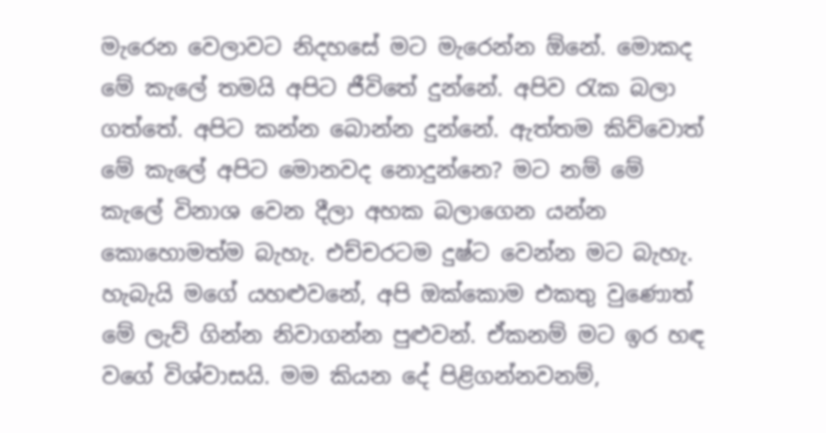මැරෙන වෙලාවට නිදහසේ මට මැරෙන්න ඕනේ. මොකද මේ කැලේ තමයි අපිට ජීවිතේ දුන්නේ. අපිව රැක බලා ගත්තේ. අපිට කන්න බොන්න දුන්නේ. ඇත්තම කිව්වොත් මේ කැලේ අපිට මොනවද නොදුන්නෙ? මට නම් මේ කැලේ විනාශ වෙන දීලා අහක බලාගෙන යන්න කොහොමත්ම බැහැ. එච්චරටම දුෂ්ට වෙන්න මට බැහැ. හැබැයි මගේ යහළුවනේ, අපි ඔක්කොම එකතු වුණොත් මේ ලැව් ගින්න නිවාගන්න පුළුවන්. ඒකනම් මට ඉර හඳ වගේ විශ්වාසයි. මම කියන දේ පිළිගන්නවනම්,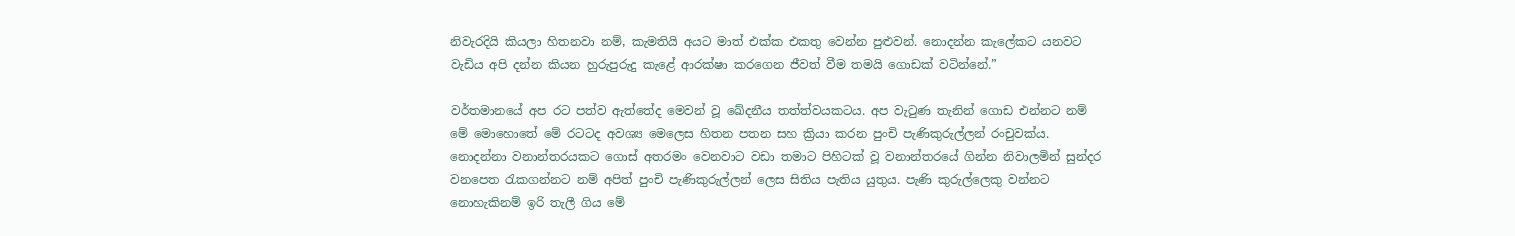නිවැරදියි කියලා හිතනවා නම්, කැමතියි අයට මාත් එක්ක එකතු වෙන්න පුළුවන්. නොදන්න කැලේකට යනවට වැඩිය අපි දන්න කියන හුරුපුරුදු කැළේ ආරක්ෂා කරගෙන ජීවත් වීම තමයි ගොඩක් වටින්නේ.”

වර්තමානයේ අප රට පත්ව ඇත්තේද මෙවන් වූ ඛේදනීය තත්ත්වයකටය. අප වැටුණ තැනින් ගොඩ එන්නට නම් මේ මොහොතේ මේ රටටද අවශ්‍ය මෙලෙස හිතන පතන සහ ක්‍රියා කරන පුංචි පැණිකුරුල්ලන් රංචුවක්ය. නොදන්නා වනාන්තරයකට ගොස් අතරමං වෙනවාට වඩා තමාට පිහිටක් වූ වනාන්තරයේ ගින්න නිවාලමින් සුන්දර වනපෙත රැකගන්නට නම් අපිත් පුංචි පැණිකුරුල්ලන් ලෙස සිතිය පැතිය යුතුය. පැණි කුරුල්ලෙකු වන්නට නොහැකිනම් ඉරි තැලී ගිය මේ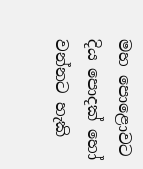මහ පොළොවට දිය පොදක් හෝ වන්නට හැකි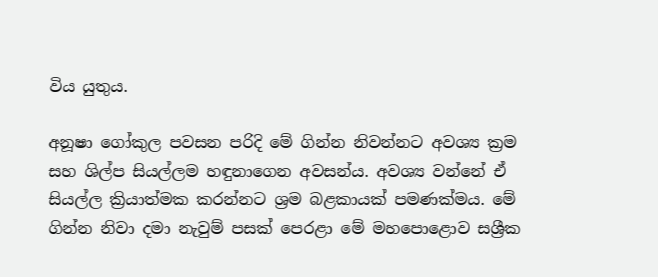විය යුතුය.

අනූෂා ගෝකුල පවසන පරිදි මේ ගින්න නිවන්නට අවශ්‍ය ක්‍රම සහ ශිල්ප සියල්ලම හඳුනාගෙන අවසන්ය. අවශ්‍ය වන්නේ ඒ සියල්ල ක්‍රියාත්මක කරන්නට ශ්‍රම බළකායක් පමණක්මය. මේ ගින්න නිවා දමා නැවුම් පසක් පෙරළා මේ මහපොළොව සශ්‍රීක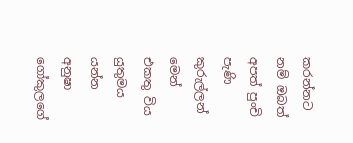කරන්නට නම් ඔබත් අපත් පුංචි පැණි කුරුල්ලන් මෙන් එකතු විය යුතුමය යන්න අනුෂා ගෝකුලගේ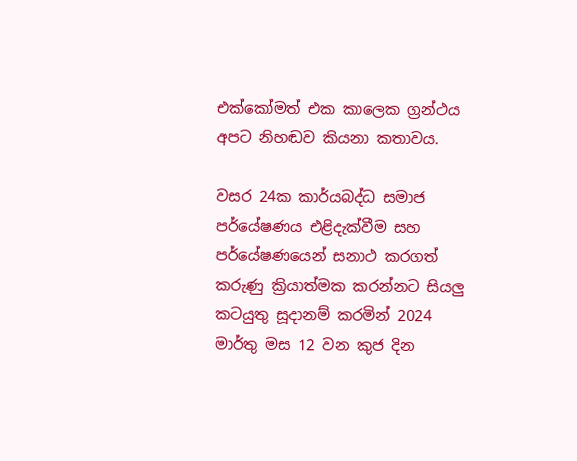එක්කෝමත් එක කාලෙක ග්‍රන්ථය අපට නිහඬව කියනා කතාවය.

වසර 24ක කාර්යබද්ධ සමාජ පර්යේෂණය එළිදැක්වීම සහ පර්යේෂණයෙන් සනාථ කරගත් කරුණු ක්‍රියාත්මක කරන්නට සියලු කටයුතු සූදානම් කරමින් 2024 මාර්තු මස 12 වන කුජ දින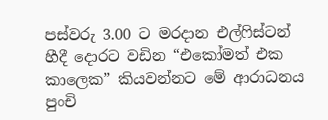පස්වරු 3.00 ට මරදාන එල්ෆිස්ටන් හීදී දොරට වඩින “එකෝමත් එක කාලෙක” කියවන්නට මේ ආරාධනය පුංචි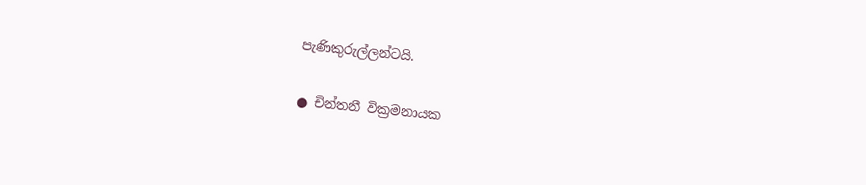පැණිකුරුල්ලන්ටයි.

● චින්තනී වික්‍රමනායක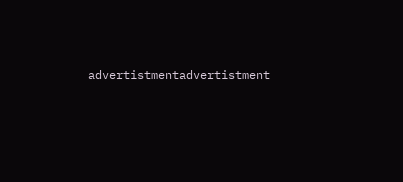advertistmentadvertistment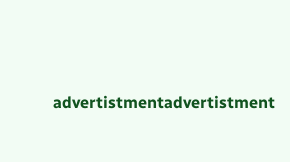advertistmentadvertistment